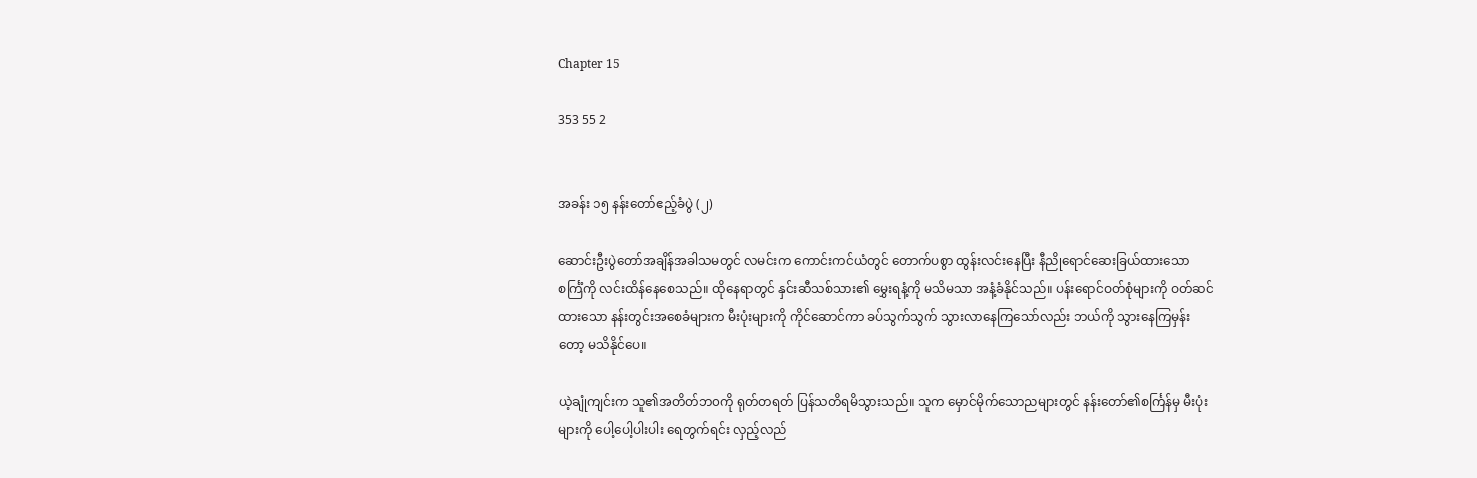Chapter 15

353 55 2


အခန်း ၁၅ နန်းတော်ဧည့်ခံပွဲ (၂)

ဆောင်းဦးပွဲတော်အချိန်အခါသမတွင် လမင်းက ကောင်းကင်ယံတွင် တောက်ပစွာ ထွန်းလင်းနေပြီး နီညိုရောင်ဆေးခြယ်ထားသော စင်္ကြံကို လင်းထိန်နေစေသည်။ ထိုနေရာတွင် နှင်းဆီသစ်သား၏ မွှေးရနံ့ကို မသိမသာ အနံ့ခံနိုင်သည်။ ပန်းရောင်ဝတ်စုံများကို ဝတ်ဆင်ထားသော နန်းတွင်းအစေခံများက မီးပုံးများကို ကိုင်ဆောင်ကာ ခပ်သွက်သွက် သွားလာနေကြသော်လည်း ဘယ်ကို သွားနေကြမှန်းတော့ မသိနိုင်ပေ။

ယဲ့ချုံကျင်းက သူ၏အတိတ်ဘ၀ကို ရုတ်တရတ် ပြန်သတိရမိသွားသည်။ သူက မှောင်မိုက်သောညများတွင် နန်းတော်၏စင်္ကြန်မှ မီးပုံးများကို ပေါ့ပေါ့ပါးပါး ရေတွက်ရင်း လှည့်လည်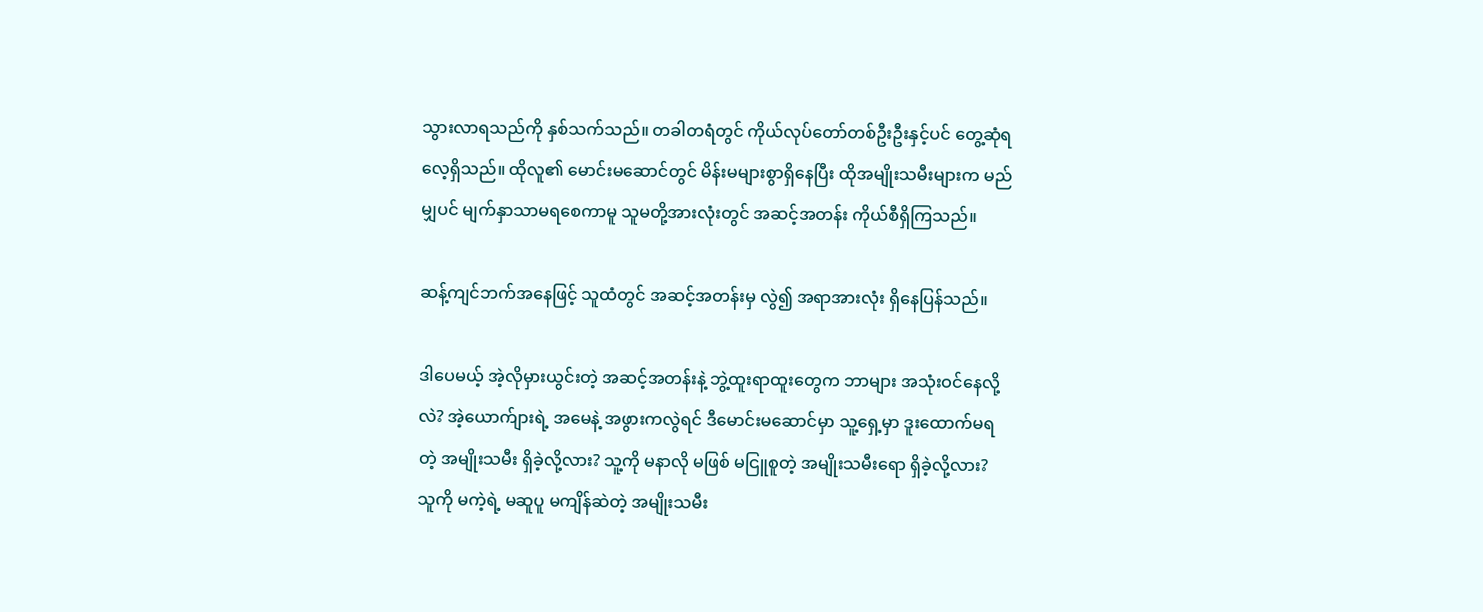သွားလာရသည်ကို နှစ်သက်သည်။ တခါတရံတွင် ကိုယ်လုပ်တော်တစ်ဦးဦးနှင့်ပင် တွေ့ဆုံရလေ့ရှိသည်။ ထိုလူ၏ မောင်းမဆောင်တွင် မိန်းမများစွာရှိနေပြီး ထိုအမျိုးသမီးများက မည်မျှပင် မျက်နှာသာမရစေကာမူ သူမတို့အားလုံးတွင် အဆင့်အတန်း ကိုယ်စီရှိကြသည်။

ဆန့်ကျင်ဘက်အနေဖြင့် သူထံတွင် အဆင့်အတန်းမှ လွဲ၍ အရာအားလုံး ရှိနေပြန်သည်။

ဒါပေမယ့် အဲ့လိုမှားယွင်းတဲ့ အဆင့်အတန်းနဲ့ ဘွဲ့ထူးရာထူးတွေက ဘာများ အသုံးဝင်နေလို့လဲ? အဲ့ယောက်ျားရဲ့ အမေနဲ့ အဖွားကလွဲရင် ဒီမောင်းမဆောင်မှာ သူ့ရှေ့မှာ ဒူးထောက်မရတဲ့ အမျိုးသမီး ရှိခဲ့လို့လား? သူ့ကို မနာလို မဖြစ် မငြူစူတဲ့ အမျိုးသမီးရော ရှိခဲ့လို့လား? သူကို မကဲ့ရဲ့ မဆူပူ မကျိန်ဆဲတဲ့ အမျိုးသမီး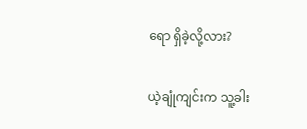ရော ရှိခဲ့လို့လား?

ယဲ့ချုံကျင်းက သူ့ခါး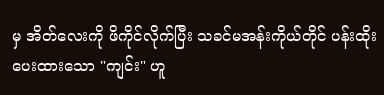မှ အိတ်လေးကို ဖိကိုင်လိုက်ပြီး သခင်မအန်းကိုယ်တိုင် ပန်းထိုးပေးထားသော "ကျင်း" ဟူ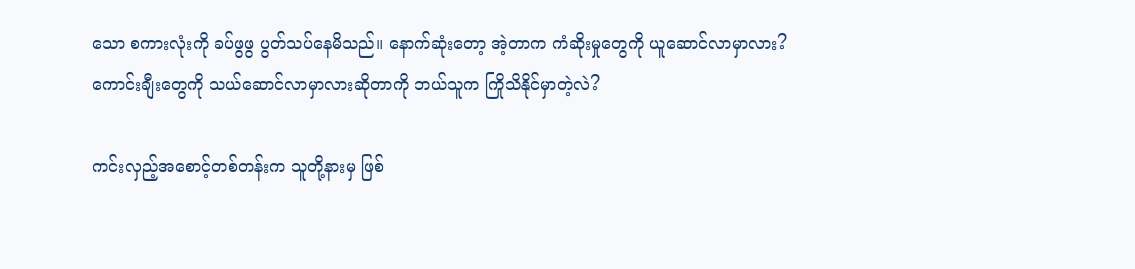သော စကားလုံးကို ခပ်ဖွဖွ ပွတ်သပ်နေမိသည်။ နောက်ဆုံးတော့ အဲ့တာက ကံဆိုးမှုတွေကို ယူဆောင်လာမှာလား? ကောင်းချီးတွေကို သယ်ဆောင်လာမှာလားဆိုတာကို ဘယ်သူက ကြိုသိနိုင်မှာတဲ့လဲ?

ကင်းလှည့်အစောင့်တစ်တန်းက သူတို့နားမှ ဖြစ်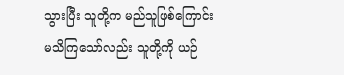သွားပြီး သူတို့က မည်သူဖြစ်ကြောင်း မသိကြသော်လည်း သူတို့ကို ယဉ်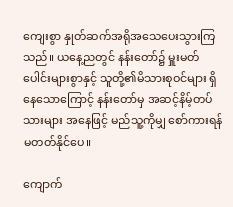ကျေးစွာ နှုတ်ဆက်အရိုအသေပေးသွားကြသည်။ ယနေ့ညတွင် နန်းတော်၌ မှူးမတ်ပေါင်းများစွာနှင့် သူတို့၏မိသားစုဝင်များ ရှိနေသောကြောင့် နန်းတော်မှ အဆင့်နိမ့်တပ်သားများ အနေဖြင့် မည်သူ့ကိုမျှ စော်ကားရန် မတတ်နိုင်ပေ။

ကျောက်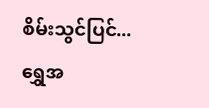စိမ်းသွင်ပြင်...ရွှေအ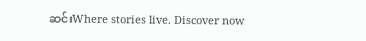ဆင်းWhere stories live. Discover now